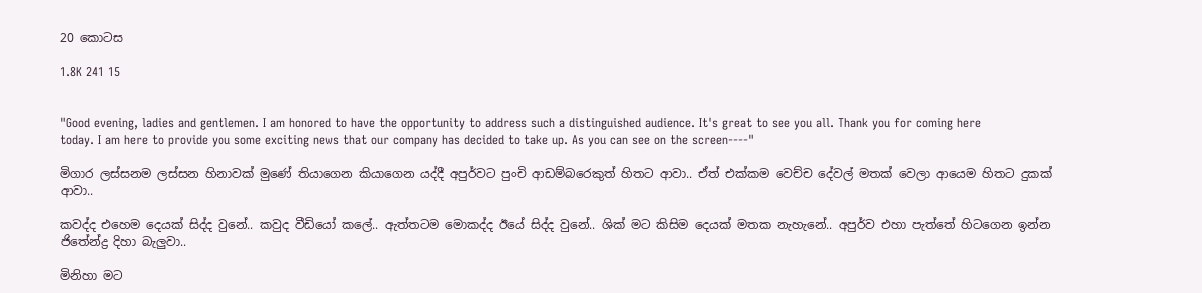20 කොටස

1.8K 241 15


"Good evening, ladies and gentlemen. I am honored to have the opportunity to address such a distinguished audience. It's great to see you all. Thank you for coming here today. I am here to provide you some exciting news that our company has decided to take up. As you can see on the screen----"

මිගාර ලස්සනම ලස්සන හිනාවක් මුණේ තියාගෙන කියාගෙන යද්දී අපුර්වට පුංචි ආඩම්බරෙකුත් හිතට ආවා.. ඒත් එක්කම වෙච්ච දේවල් මතක් වෙලා ආයෙම හිතට දුකක් ආවා..

කවද්ද එහෙම දෙයක් සිද්ද වුනේ.. කවුද වීඩියෝ කලේ.. ඇත්තටම මොකද්ද ඊයේ සිද්ද වුනේ.. ශික් මට කිසිම දෙයක් මතක නැහැනේ.. අපුර්ව එහා පැත්තේ හිටගෙන ඉන්න ජිතේන්ද්‍ර දිහා බැලුවා..

මිනිහා මට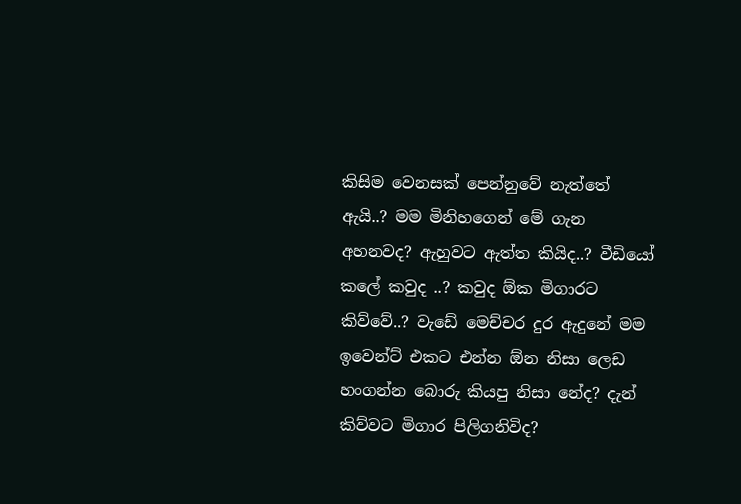කිසිම වෙනසක් පෙන්නුවේ නැත්තේ ඇයි..? මම මිනිහගෙන් මේ ගැන අහනවද? ඇහුවට ඇත්ත කියිද..? වීඩියෝ කලේ කවුද ..? කවුද ඕක මිගාරට කිව්වේ..? වැඩේ මෙච්චර දුර ඇදුනේ මම ඉවෙන්ට් එකට එන්න ඕන නිසා ලෙඩ හංගන්න බොරු කියපු නිසා නේද? දැන් කිව්වට මිගාර පිලිගනිවිද?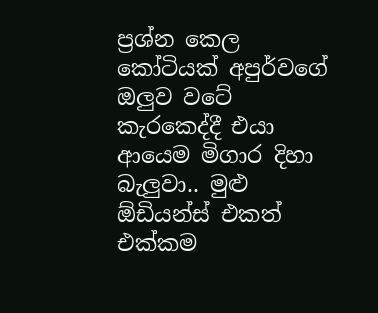ප්‍රශ්න කෙල කෝටියක් අපුර්වගේ ඔලුව වටේ කැරකෙද්දී එයා ආයෙම මිගාර දිහා බැලුවා.. මුළු ඕඩියන්ස් එකත් එක්කම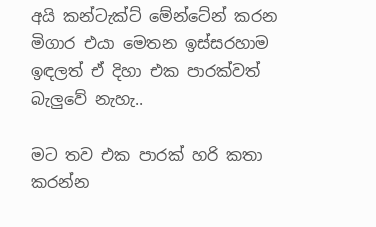අයි කන්ටැක්ට් මේන්ටේන් කරන මිගාර එයා මෙතන ඉස්සරහාම ඉඳලත් ඒ දිහා එක පාරක්වත් බැලුවේ නැහැ..

මට තව එක පාරක් හරි කතා කරන්න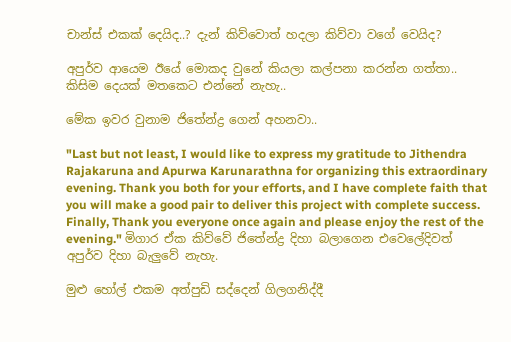චාන්ස් එකක් දෙයිද..? දැන් කිව්වොත් හදලා කිව්වා වගේ වෙයිද?

අපුර්ව ආයෙම ඊයේ මොකද වුනේ කියලා කල්පනා කරන්න ගත්තා.. කිසිම දෙයක් මතකෙට එන්නේ නැහැ..

මේක ඉවර වුනාම ජිතේන්ද්‍ර ගෙන් අහනවා..

"Last but not least, I would like to express my gratitude to Jithendra Rajakaruna and Apurwa Karunarathna for organizing this extraordinary evening. Thank you both for your efforts, and I have complete faith that you will make a good pair to deliver this project with complete success. Finally, Thank you everyone once again and please enjoy the rest of the evening." මිගාර ඒක කිව්වේ ජිතේන්ද්‍ර දිහා බලාගෙන එවෙලේදිවත් අපුර්ව දිහා බැලුවේ නැහැ.

මුළු හෝල් එකම අත්පුඩි සද්දෙන් ගිලගනිද්දී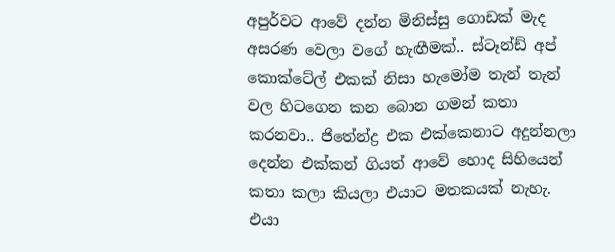අපුර්වට ආවේ දන්න මිනිස්සු ගොඩක් මැද අසරණ වෙලා වගේ හැඟීමක්.. ස්ටෑන්ඩ් අප් කොක්ටේල් එකක් නිසා හැමෝම තැන් තැන් වල හිටගෙන කන බොන ගමන් කතා කරනවා.. ජිතේන්ද්‍ර එක එක්කෙනාට අදුන්නලා දෙන්න එක්කන් ගියත් ආවේ හොද සිහියෙන් කතා කලා කියලා එයාට මතකයක් නැහැ. එයා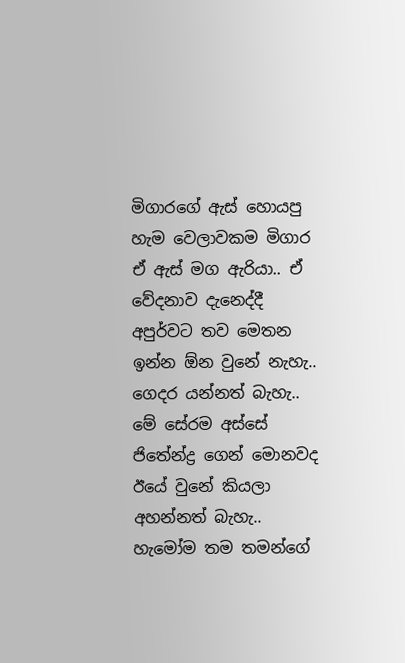මිගාරගේ ඇස් හොයපු හැම වෙලාවකම මිගාර ඒ ඇස් මග ඇරියා.. ඒ වේදනාව දැනෙද්දී අපුර්වට තව මෙතන ඉන්න ඕන වුනේ නැහැ.. ගෙදර යන්නත් බැහැ.. මේ සේරම අස්සේ ජිතේන්ද්‍ර ගෙන් මොනවද ඊයේ වුනේ කියලා අහන්නත් බැහැ.. හැමෝම තම තමන්ගේ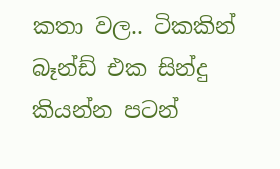කතා වල.. ටිකකින් බෑන්ඩ් එක සින්දු කියන්න පටන්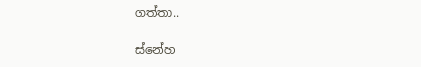ගත්තා..

ස්නේහ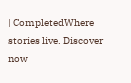| CompletedWhere stories live. Discover now